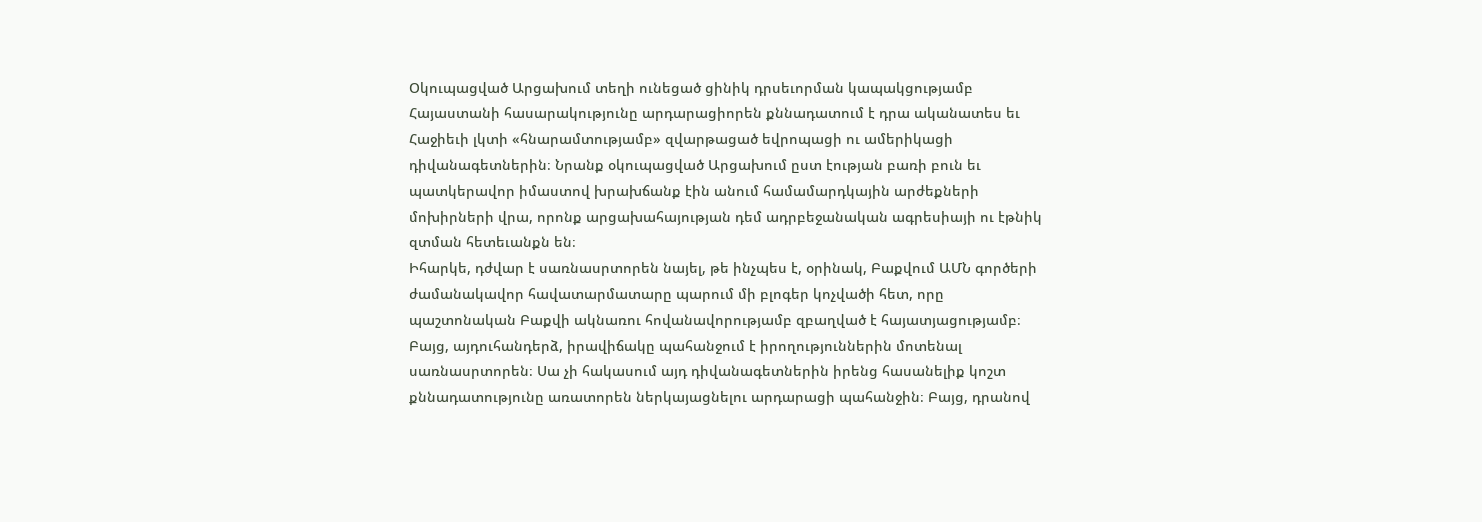Օկուպացված Արցախում տեղի ունեցած ցինիկ դրսեւորման կապակցությամբ Հայաստանի հասարակությունը արդարացիորեն քննադատում է դրա ականատես եւ Հաջիեւի լկտի «հնարամտությամբ» զվարթացած եվրոպացի ու ամերիկացի դիվանագետներին։ Նրանք օկուպացված Արցախում ըստ էության բառի բուն եւ պատկերավոր իմաստով խրախճանք էին անում համամարդկային արժեքների մոխիրների վրա, որոնք արցախահայության դեմ ադրբեջանական ագրեսիայի ու էթնիկ զտման հետեւանքն են։
Իհարկե, դժվար է սառնասրտորեն նայել, թե ինչպես է, օրինակ, Բաքվում ԱՄՆ գործերի ժամանակավոր հավատարմատարը պարում մի բլոգեր կոչվածի հետ, որը պաշտոնական Բաքվի ակնառու հովանավորությամբ զբաղված է հայատյացությամբ։
Բայց, այդուհանդերձ, իրավիճակը պահանջում է իրողություններին մոտենալ սառնասրտորեն։ Սա չի հակասում այդ դիվանագետներին իրենց հասանելիք կոշտ քննադատությունը առատորեն ներկայացնելու արդարացի պահանջին։ Բայց, դրանով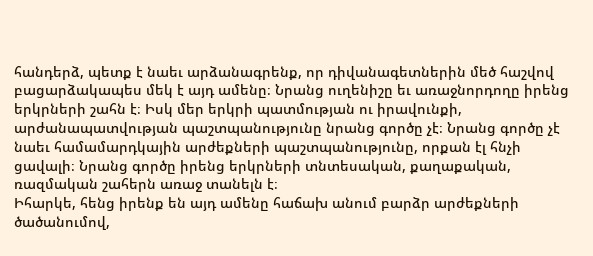հանդերձ, պետք է նաեւ արձանագրենք, որ դիվանագետներին մեծ հաշվով բացարձակապես մեկ է այդ ամենը։ Նրանց ուղենիշը եւ առաջնորդողը իրենց երկրների շահն է։ Իսկ մեր երկրի պատմության ու իրավունքի, արժանապատվության պաշտպանությունը նրանց գործը չէ։ Նրանց գործը չէ նաեւ համամարդկային արժեքների պաշտպանությունը, որքան էլ հնչի ցավալի։ Նրանց գործը իրենց երկրների տնտեսական, քաղաքական, ռազմական շահերն առաջ տանելն է։
Իհարկե, հենց իրենք են այդ ամենը հաճախ անում բարձր արժեքների ծածանումով,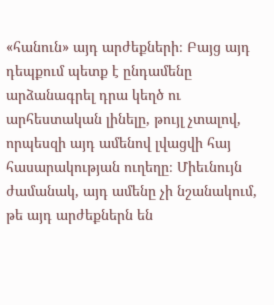«հանուն» այդ արժեքների։ Բայց այդ դեպքում պետք է ընդամենը արձանագրել դրա կեղծ ու արհեստական լինելը, թույլ չտալով, որպեսզի այդ ամենով լվացվի հայ հասարակության ուղեղը։ Միեւնույն ժամանակ, այդ ամենը չի նշանակում, թե այդ արժեքներն են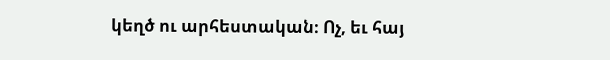կեղծ ու արհեստական։ Ոչ, եւ հայ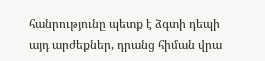հանրությունը պետք է ձգտի դեպի այդ արժեքներ, դրանց հիման վրա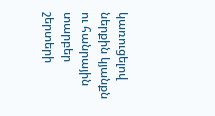կառուցելով ներքին կյանքն ու հանրային տարբեր շերտերի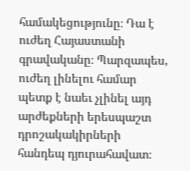համակեցությունը։ Դա է ուժեղ Հայաստանի գրավականը։ Պարզապես, ուժեղ լինելու համար պետք է նաեւ չլինել այդ արժեքների երեսպաշտ դրոշակակիրների հանդեպ դյուրահավատ։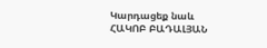Կարդացեք նաև
ՀԱԿՈԲ ԲԱԴԱԼՅԱՆ